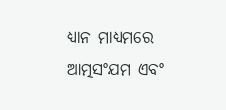ଧ୍ୟାନ ମାଧ୍ୟମରେ ଆତ୍ମସଂଯମ ଏବଂ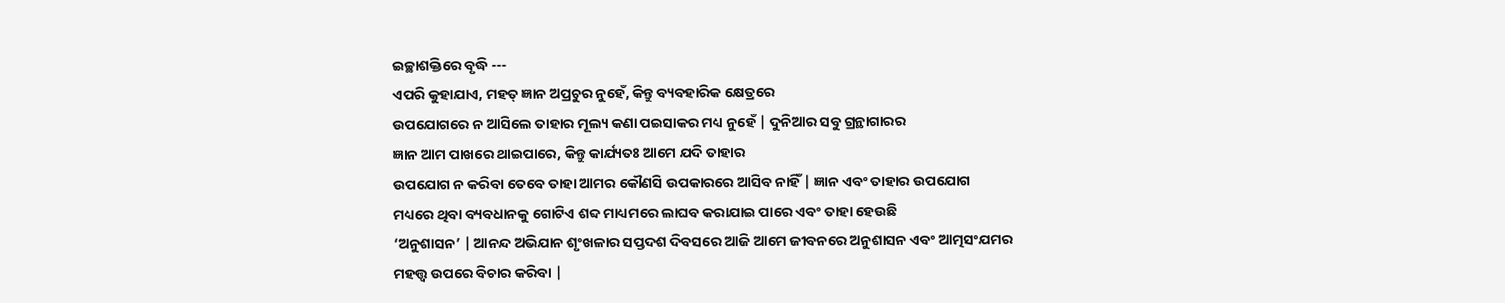ଇଚ୍ଛାଶକ୍ତିରେ ବୃଦ୍ଧି ---
ଏପରି କୁହାଯାଏ, ମହତ୍ ଜ୍ଞାନ ଅପ୍ରଚୁର ନୁହେଁ, କିନ୍ତୁ ବ୍ୟବହାରିକ କ୍ଷେତ୍ରରେ
ଉପଯୋଗରେ ନ ଆସିଲେ ତାହାର ମୂଲ୍ୟ କଣା ପଇସାକର ମଧ୍ୟ ନୁହେଁ | ଦୁନିଆର ସବୁ ଗ୍ରନ୍ଥାଗାରର
ଜ୍ଞାନ ଆମ ପାଖରେ ଥାଇପାରେ, କିନ୍ତୁ କାର୍ଯ୍ୟତଃ ଆମେ ଯଦି ତାହାର
ଉପଯୋଗ ନ କରିବା ତେବେ ତାହା ଆମର କୌଣସି ଉପକାରରେ ଆସିବ ନାହିଁ | ଜ୍ଞାନ ଏବଂ ତାହାର ଉପଯୋଗ
ମଧ୍ୟରେ ଥିବା ବ୍ୟବଧାନକୁ ଗୋଟିଏ ଶବ୍ଦ ମାଧ୍ୟମରେ ଲାଘବ କରାଯାଇ ପାରେ ଏବଂ ତାହା ହେଉଛି
‘ଅନୁଶାସନ’ | ଆନନ୍ଦ ଅଭିଯାନ ଶୃଂଖଳାର ସପ୍ତଦଶ ଦିବସରେ ଆଜି ଆମେ ଜୀବନରେ ଅନୁଶାସନ ଏବଂ ଆତ୍ମସଂଯମର
ମହତ୍ତ୍ବ ଉପରେ ବିଚାର କରିବା |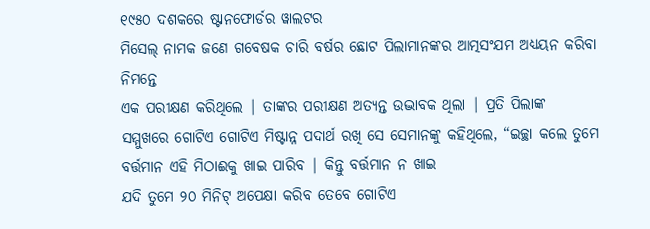୧୯୫୦ ଦଶକରେ ଷ୍ଟାନଫୋର୍ଡର ୱାଲଟର
ମିସେଲ୍ ନାମକ ଜଣେ ଗବେଷକ ଚାରି ବର୍ଷର ଛୋଟ ପିଲାମାନଙ୍କର ଆତ୍ମସଂଯମ ଅଧ୍ୟୟନ କରିବା ନିମନ୍ତେ
ଏକ ପରୀକ୍ଷଣ କରିଥିଲେ | ତାଙ୍କର ପରୀକ୍ଷଣ ଅତ୍ୟନ୍ତ ଉଦ୍ଭାବକ ଥିଲା | ପ୍ରତି ପିଲାଙ୍କ
ସମ୍ମୁଖରେ ଗୋଟିଏ ଗୋଟିଏ ମିଷ୍ଟାନ୍ନ ପଦାର୍ଥ ରଖି ସେ ସେମାନଙ୍କୁ କହିଥିଲେ, “ଇଚ୍ଛା କଲେ ତୁମେ ବର୍ତ୍ତମାନ ଏହି ମିଠାଈକୁ ଖାଇ ପାରିବ | କିନ୍ତୁ ବର୍ତ୍ତମାନ ନ ଖାଇ
ଯଦି ତୁମେ ୨୦ ମିନିଟ୍ ଅପେକ୍ଷା କରିବ ତେବେ ଗୋଟିଏ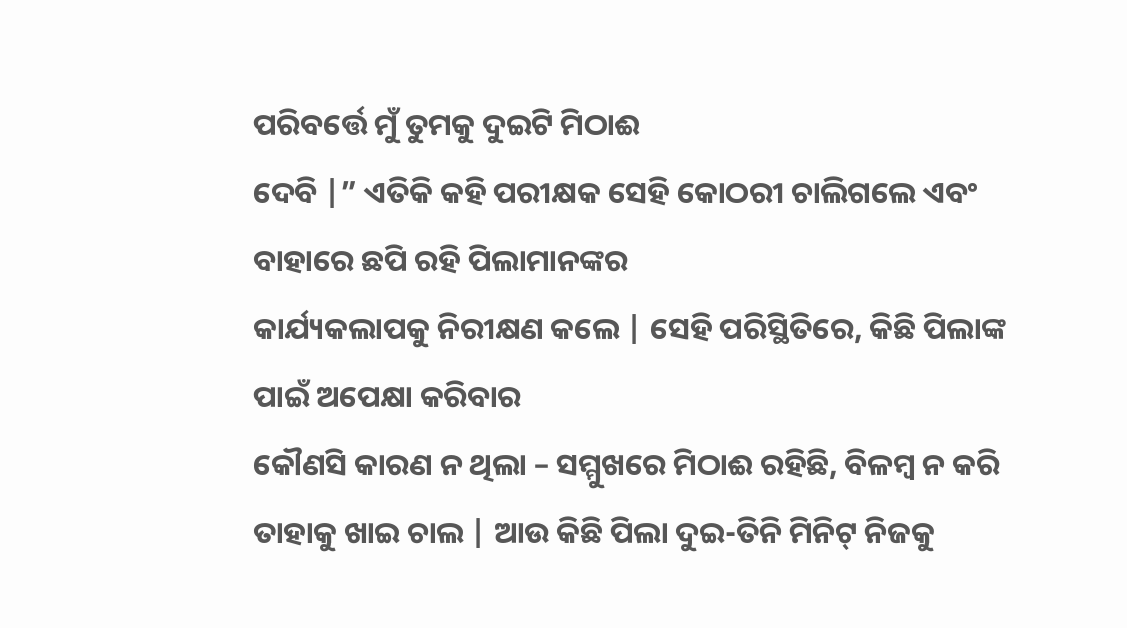ପରିବର୍ତ୍ତେ ମୁଁ ତୁମକୁ ଦୁଇଟି ମିଠାଈ
ଦେବି |” ଏତିକି କହି ପରୀକ୍ଷକ ସେହି କୋଠରୀ ଚାଲିଗଲେ ଏବଂ ବାହାରେ ଛପି ରହି ପିଲାମାନଙ୍କର
କାର୍ଯ୍ୟକଲାପକୁ ନିରୀକ୍ଷଣ କଲେ | ସେହି ପରିସ୍ଥିତିରେ, କିଛି ପିଲାଙ୍କ ପାଇଁ ଅପେକ୍ଷା କରିବାର
କୌଣସି କାରଣ ନ ଥିଲା – ସମ୍ମୁଖରେ ମିଠାଈ ରହିଛି, ବିଳମ୍ବ ନ କରି ତାହାକୁ ଖାଇ ଚାଲ | ଆଉ କିଛି ପିଲା ଦୁଇ-ତିନି ମିନିଟ୍ ନିଜକୁ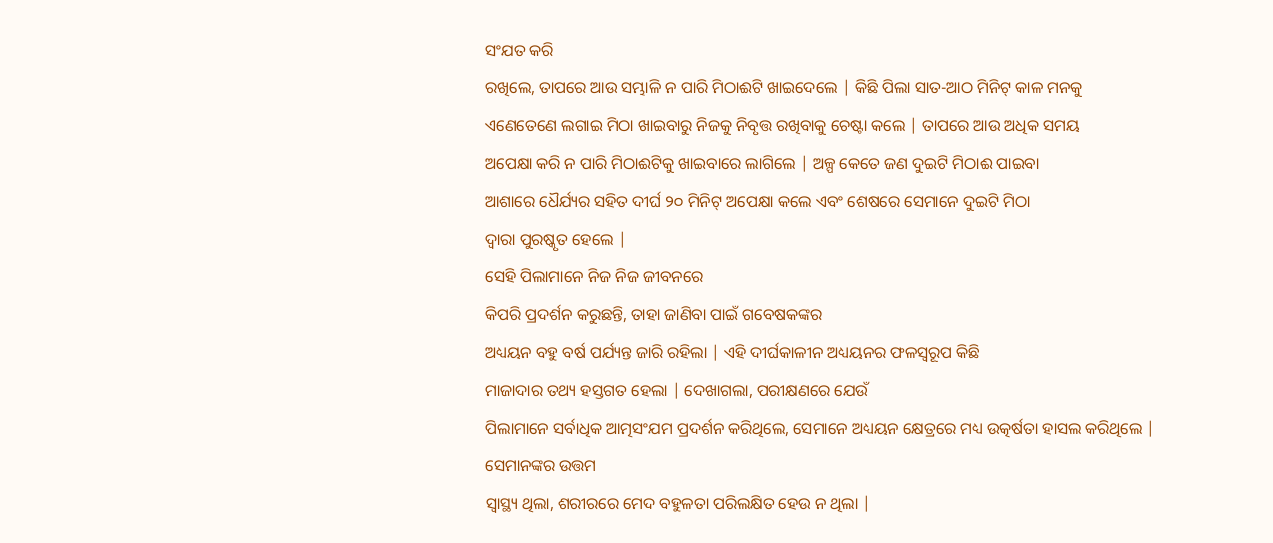ସଂଯତ କରି
ରଖିଲେ, ତାପରେ ଆଉ ସମ୍ଭାଳି ନ ପାରି ମିଠାଈଟି ଖାଇଦେଲେ | କିଛି ପିଲା ସାତ-ଆଠ ମିନିଟ୍ କାଳ ମନକୁ
ଏଣେତେଣେ ଲଗାଇ ମିଠା ଖାଇବାରୁ ନିଜକୁ ନିବୃତ୍ତ ରଖିବାକୁ ଚେଷ୍ଟା କଲେ | ତାପରେ ଆଉ ଅଧିକ ସମୟ
ଅପେକ୍ଷା କରି ନ ପାରି ମିଠାଈଟିକୁ ଖାଇବାରେ ଲାଗିଲେ | ଅଳ୍ପ କେତେ ଜଣ ଦୁଇଟି ମିଠାଈ ପାଇବା
ଆଶାରେ ଧୈର୍ଯ୍ୟର ସହିତ ଦୀର୍ଘ ୨୦ ମିନିଟ୍ ଅପେକ୍ଷା କଲେ ଏବଂ ଶେଷରେ ସେମାନେ ଦୁଇଟି ମିଠା
ଦ୍ବାରା ପୁରଷ୍କୃତ ହେଲେ |
ସେହି ପିଲାମାନେ ନିଜ ନିଜ ଜୀବନରେ
କିପରି ପ୍ରଦର୍ଶନ କରୁଛନ୍ତି, ତାହା ଜାଣିବା ପାଇଁ ଗବେଷକଙ୍କର
ଅଧ୍ୟୟନ ବହୁ ବର୍ଷ ପର୍ଯ୍ୟନ୍ତ ଜାରି ରହିଲା | ଏହି ଦୀର୍ଘକାଳୀନ ଅଧ୍ୟୟନର ଫଳସ୍ବରୂପ କିଛି
ମାଜାଦାର ତଥ୍ୟ ହସ୍ତଗତ ହେଲା | ଦେଖାଗଲା, ପରୀକ୍ଷଣରେ ଯେଉଁ
ପିଲାମାନେ ସର୍ବାଧିକ ଆତ୍ମସଂଯମ ପ୍ରଦର୍ଶନ କରିଥିଲେ, ସେମାନେ ଅଧ୍ୟୟନ କ୍ଷେତ୍ରରେ ମଧ୍ୟ ଉତ୍କର୍ଷତା ହାସଲ କରିଥିଲେ | ସେମାନଙ୍କର ଉତ୍ତମ
ସ୍ବାସ୍ଥ୍ୟ ଥିଲା, ଶରୀରରେ ମେଦ ବହୁଳତା ପରିଲକ୍ଷିତ ହେଉ ନ ଥିଲା |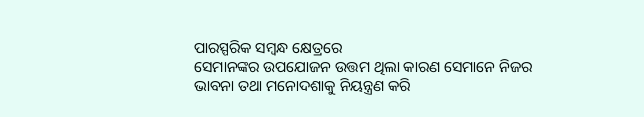ପାରସ୍ପରିକ ସମ୍ବନ୍ଧ କ୍ଷେତ୍ରରେ
ସେମାନଙ୍କର ଉପଯୋଜନ ଉତ୍ତମ ଥିଲା କାରଣ ସେମାନେ ନିଜର ଭାବନା ତଥା ମନୋଦଶାକୁ ନିୟନ୍ତ୍ରଣ କରି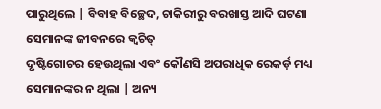ପାରୁଥିଲେ | ବିବାହ ବିଚ୍ଛେଦ, ଚାକିରୀରୁ ବରଖାସ୍ତ ଆଦି ଘଟଣା ସେମାନଙ୍କ ଜୀବନରେ କ୍ବଚିତ୍
ଦୃଷ୍ଟିଗୋଚର ହେଉଥିଲା ଏବଂ କୌଣସି ଅପରାଧିକ ରେକର୍ଡ଼ ମଧ୍ୟ ସେମାନଙ୍କର ନ ଥିଲା | ଅନ୍ୟ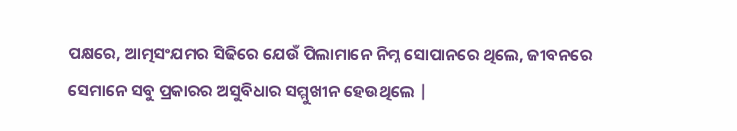ପକ୍ଷରେ, ଆତ୍ମସଂଯମର ସିଢିରେ ଯେଉଁ ପିଲାମାନେ ନିମ୍ନ ସୋପାନରେ ଥିଲେ, ଜୀବନରେ ସେମାନେ ସବୁ ପ୍ରକାରର ଅସୁବିଧାର ସମ୍ମୁଖୀନ ହେଉଥିଲେ |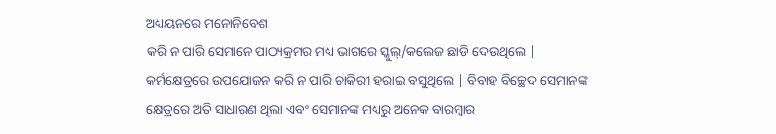ଅଧ୍ୟୟନରେ ମନୋନିବେଶ
କରି ନ ପାରି ସେମାନେ ପାଠ୍ୟକ୍ରମର ମଧ୍ୟ ଭାଗରେ ସ୍କୁଲ୍/କଲେଜ ଛାଡି ଦେଉଥିଲେ |
କର୍ମକ୍ଷେତ୍ରରେ ଉପଯୋଜନ କରି ନ ପାରି ଚାକିରୀ ହରାଇ ବସୁଥିଲେ | ବିବାହ ବିଚ୍ଛେଦ ସେମାନଙ୍କ
କ୍ଷେତ୍ରରେ ଅତି ସାଧାରଣ ଥିଲା ଏବଂ ସେମାନଙ୍କ ମଧ୍ୟରୁ ଅନେକ ବାରମ୍ବାର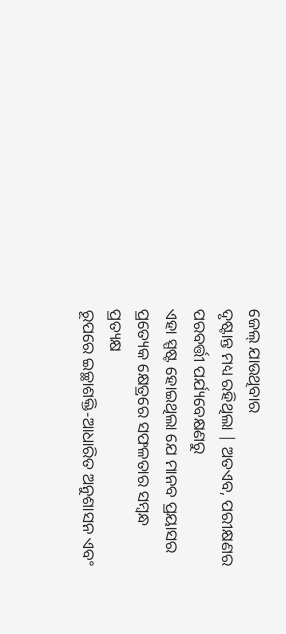ଜେଲ୍ ଯାଉଥିବାର
ଦୃଷ୍ଟାନ୍ତ ମଧ୍ୟ ରହିଥିଲା | ଅତଏବ, ପରୀକ୍ଷଣର ପରବର୍ତ୍ତୀ ପର୍ଯ୍ୟବେକ୍ଷଣରୁ
ଏହା ସ୍ପଷ୍ଟ ହୋଇଥିଲା ଯେ ମାନବ ପ୍ରୟାସର ପ୍ରତ୍ୟେକ କ୍ଷେତ୍ରରେ ସଫଳତାର ସମ୍ବନ୍ଧ ପ୍ରତ୍ୟକ୍ଷ
ରୂପରେ ଇଚ୍ଛାଶକ୍ତି-ଆଧାରିତ ଅନୁଶାସନ ଏବଂ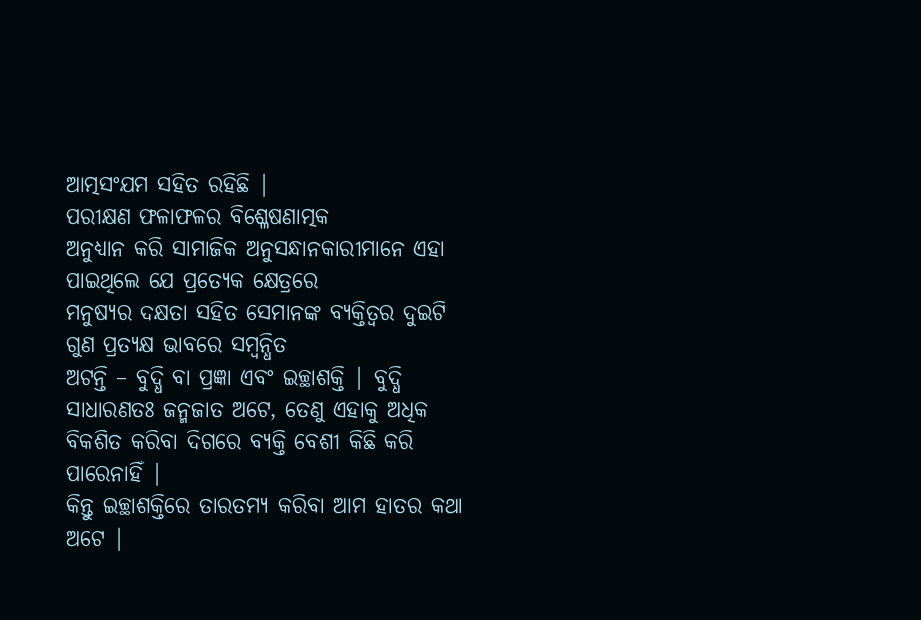ଆତ୍ମସଂଯମ ସହିତ ରହିଛି |
ପରୀକ୍ଷଣ ଫଳାଫଳର ବିଶ୍ଳେଷଣାତ୍ମକ
ଅନୁଧ୍ୟାନ କରି ସାମାଜିକ ଅନୁସନ୍ଧାନକାରୀମାନେ ଏହା ପାଇଥିଲେ ଯେ ପ୍ରତ୍ୟେକ କ୍ଷେତ୍ରରେ
ମନୁଷ୍ୟର ଦକ୍ଷତା ସହିତ ସେମାନଙ୍କ ବ୍ୟକ୍ତିତ୍ବର ଦୁଇଟି ଗୁଣ ପ୍ରତ୍ୟକ୍ଷ ଭାବରେ ସମ୍ବନ୍ଧିତ
ଅଟନ୍ତି – ବୁଦ୍ଧି ବା ପ୍ରଜ୍ଞା ଏବଂ ଇଚ୍ଛାଶକ୍ତି | ବୁଦ୍ଧି ସାଧାରଣତଃ ଜନ୍ମଜାତ ଅଟେ, ତେଣୁ ଏହାକୁ ଅଧିକ ବିକଶିତ କରିବା ଦିଗରେ ବ୍ୟକ୍ତି ବେଶୀ କିଛି କରି ପାରେନାହିଁ |
କିନ୍ତୁ ଇଚ୍ଛାଶକ୍ତିରେ ତାରତମ୍ୟ କରିବା ଆମ ହାତର କଥା ଅଟେ |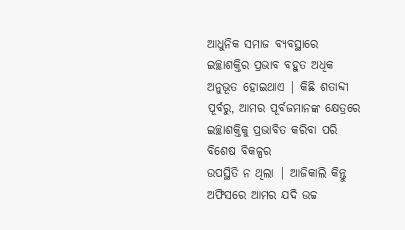ଆଧୁନିକ ସମାଜ ବ୍ୟବସ୍ଥାରେ
ଇଚ୍ଛାଶକ୍ତିର ପ୍ରଭାବ ବହୁତ ଅଧିକ ଅନୁଭୂତ ହୋଇଥାଏ | କିଛି ଶତାବ୍ଦୀ ପୂର୍ବରୁ, ଆମର ପୂର୍ବଜମାନଙ୍କ କ୍ଷେତ୍ରରେ ଇଚ୍ଛାଶକ୍ତିକୁ ପ୍ରଭାବିତ କରିବା ପରି ବିଶେଷ ବିକଳ୍ପର
ଉପସ୍ଥିତି ନ ଥିଲା | ଆଜିକାଲି କିନ୍ତୁ ଅଫିସରେ ଆମର ଯଦି ଉଚ୍ଚ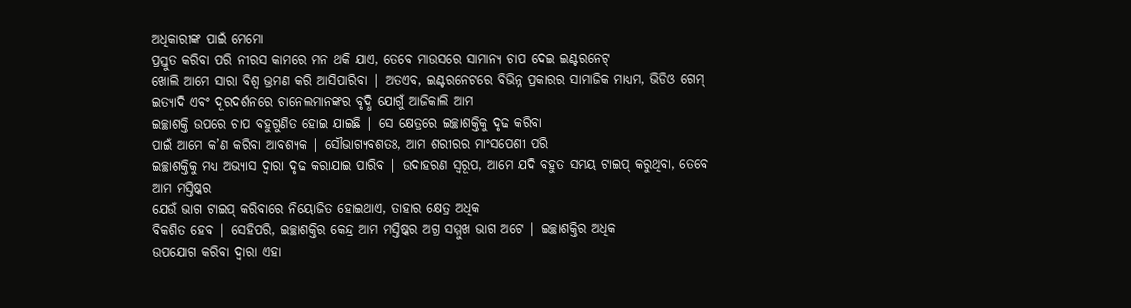ଅଧିକାରୀଙ୍କ ପାଇଁ ମେମୋ
ପ୍ରସ୍ତୁତ କରିବା ପରି ନୀରସ କାମରେ ମନ ଥକି ଯାଏ, ତେବେ ମାଉସରେ ସାମାନ୍ୟ ଚାପ ଦେଇ ଇଣ୍ଟରନେଟ୍
ଖୋଲି ଆମେ ସାରା ବିଶ୍ବ ଭ୍ରମଣ କରି ଆସିପାରିବା | ଅତଏବ, ଇଣ୍ଟରନେଟରେ ବିଭିନ୍ନ ପ୍ରକାରର ସାମାଜିକ ମାଧ୍ୟମ, ଭିଡିଓ ଗେମ୍ ଇତ୍ୟାଦି ଏବଂ ଦୂରଦର୍ଶନରେ ଚାନେଲମାନଙ୍କର ବୃଦ୍ଧି ଯୋଗୁଁ ଆଜିକାଲି ଆମ
ଇଚ୍ଛାଶକ୍ତି ଉପରେ ଚାପ ବହୁଗୁଣିତ ହୋଇ ଯାଇଛି | ସେ କ୍ଷେତ୍ରରେ ଇଚ୍ଛାଶକ୍ତିକୁ ଦୃଢ କରିବା
ପାଇଁ ଆମେ କ’ଣ କରିବା ଆବଶ୍ୟକ | ସୌଭାଗ୍ୟବଶତଃ, ଆମ ଶରୀରର ମାଂସପେଶୀ ପରି
ଇଚ୍ଛାଶକ୍ତିକୁ ମଧ୍ୟ ଅଭ୍ୟାସ ଦ୍ବାରା ଦୃଢ କରାଯାଇ ପାରିବ | ଉଦାହରଣ ସ୍ବରୂପ, ଆମେ ଯଦି ବହୁତ ସମୟ ଟାଇପ୍ କରୁଥିବା, ତେବେ ଆମ ମସ୍ତିଷ୍କର
ଯେଉଁ ଭାଗ ଟାଇପ୍ କରିବାରେ ନିୟୋଜିତ ହୋଇଥାଏ, ତାହାର କ୍ଷେତ୍ର ଅଧିକ
ବିକଶିତ ହେବ | ସେହିପରି, ଇଚ୍ଛାଶକ୍ତିର କେନ୍ଦ୍ର ଆମ ମସ୍ତିଷ୍କର ଅଗ୍ର ସମ୍ମୁଖ ଭାଗ ଅଟେ | ଇଚ୍ଛାଶକ୍ତିର ଅଧିକ
ଉପଯୋଗ କରିବା ଦ୍ବାରା ଏହା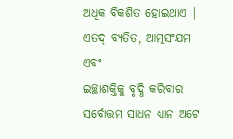ଅଧିକ ବିକଶିତ ହୋଇଥାଏ |
ଏତଦ୍ ବ୍ୟତିତ, ଆତ୍ମସଂଯମ ଏବଂ
ଇଚ୍ଛାଶକ୍ତିକୁ ବୃଦ୍ଧି କରିବାର ସର୍ବୋତ୍ତମ ସାଧନ ଧ୍ୟାନ ଅଟେ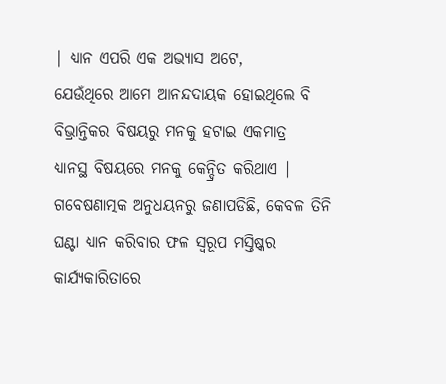| ଧ୍ୟାନ ଏପରି ଏକ ଅଭ୍ୟାସ ଅଟେ,
ଯେଉଁଥିରେ ଆମେ ଆନନ୍ଦଦାୟକ ହୋଇଥିଲେ ବି ବିଭ୍ରାନ୍ତିକର ବିଷୟରୁ ମନକୁ ହଟାଇ ଏକମାତ୍ର
ଧ୍ୟାନସ୍ଥ ବିଷୟରେ ମନକୁ କେନ୍ଦ୍ରିତ କରିଥାଏ | ଗବେଷଣାତ୍ମକ ଅନୁଧୟନରୁ ଜଣାପଡିଛି, କେବଳ ତିନି ଘଣ୍ଟା ଧ୍ୟାନ କରିବାର ଫଳ ସ୍ବରୂପ ମସ୍ତିଷ୍କର କାର୍ଯ୍ୟକାରିତାରେ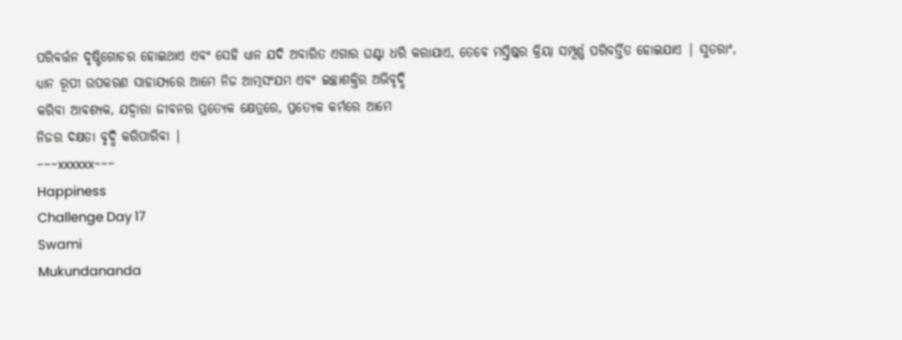ପରିବର୍ତ୍ତନ ଦୃଷ୍ଟିଗୋଚର ହୋଇଥାଏ ଏବଂ ସେହି ଧ୍ୟାନ ଯଦି ଅବାରିତ ଏଗାର ଘଣ୍ଟା ଧରି କରାଯାଏ, ତେବେ ମସ୍ତିଷ୍କର କ୍ରିୟା ସମ୍ପୂର୍ଣ୍ଣ ପରିବର୍ତ୍ତିତ ହୋଇଯାଏ | ସୁତରାଂ, ଧ୍ୟାନ ରୂପୀ ଉପକରଣ ସାହାଯ୍ୟରେ ଆମେ ନିଜ ଆତ୍ମସଂଯମ ଏବଂ ଇଚ୍ଛାଶକ୍ତିର ଅଭିବୃଦ୍ଧି
କରିବା ଆବଶ୍ୟକ, ଯଦ୍ବାରା ଜୀବନର ପ୍ରତ୍ୟେକ କ୍ଷେତ୍ରରେ, ପ୍ରତ୍ୟେକ କର୍ମରେ ଆମେ
ନିଜର ଦକ୍ଷତା ବୃଦ୍ଧି କରିପାରିବା |
---xxxxxx---
Happiness
Challenge Day 17
Swami
Mukundananda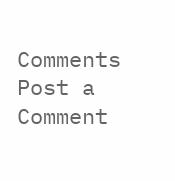Comments
Post a Comment